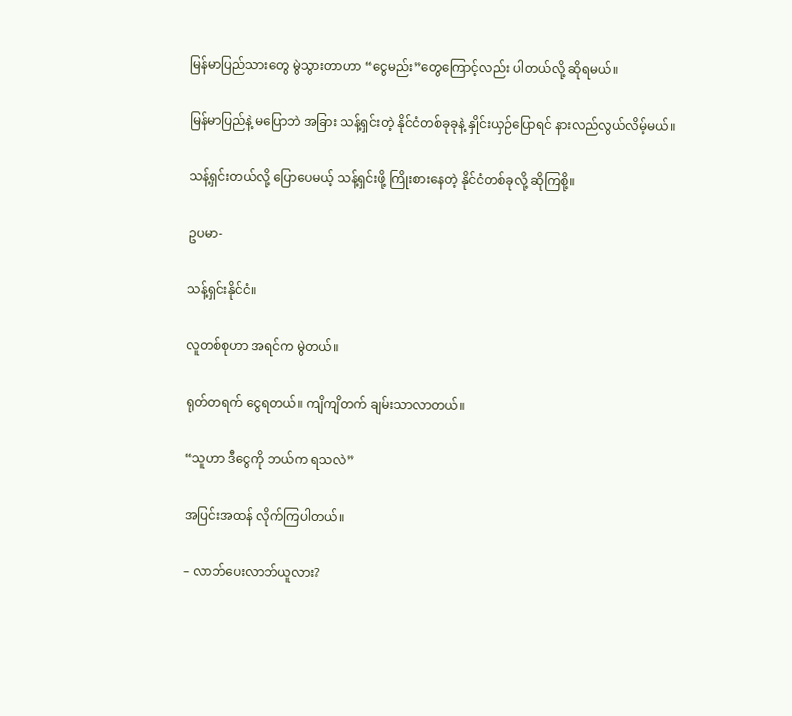မြန်မာပြည်သားတွေ မွဲသွားတာဟာ “ငွေမည်း”တွေကြောင့်လည်း ပါတယ်လို့ ဆိုရမယ်။

မြန်မာပြည်နဲ့ မပြောဘဲ အခြား သန့်ရှင်းတဲ့ နိုင်ငံတစ်ခုခုနဲ့ နှိုင်းယှဉ်ပြောရင် နားလည်လွယ်လိမ့်မယ်။

သန့်ရှင်းတယ်လို့ ပြောပေမယ့် သန့်ရှင်းဖို့ ကြိုးစားနေတဲ့ နိုင်ငံတစ်ခုလို့ ဆိုကြစို့။

ဥပမာ-

သန့်ရှင်းနိုင်ငံ။

လူတစ်စုဟာ အရင်က မွဲတယ်။

ရုတ်တရက် ငွေရတယ်။ ကျိကျိတက် ချမ်းသာလာတယ်။

“သူဟာ ဒီငွေကို ဘယ်က ရသလဲ”

အပြင်းအထန် လိုက်ကြပါတယ်။

– လာဘ်ပေးလာဘ်ယူလား?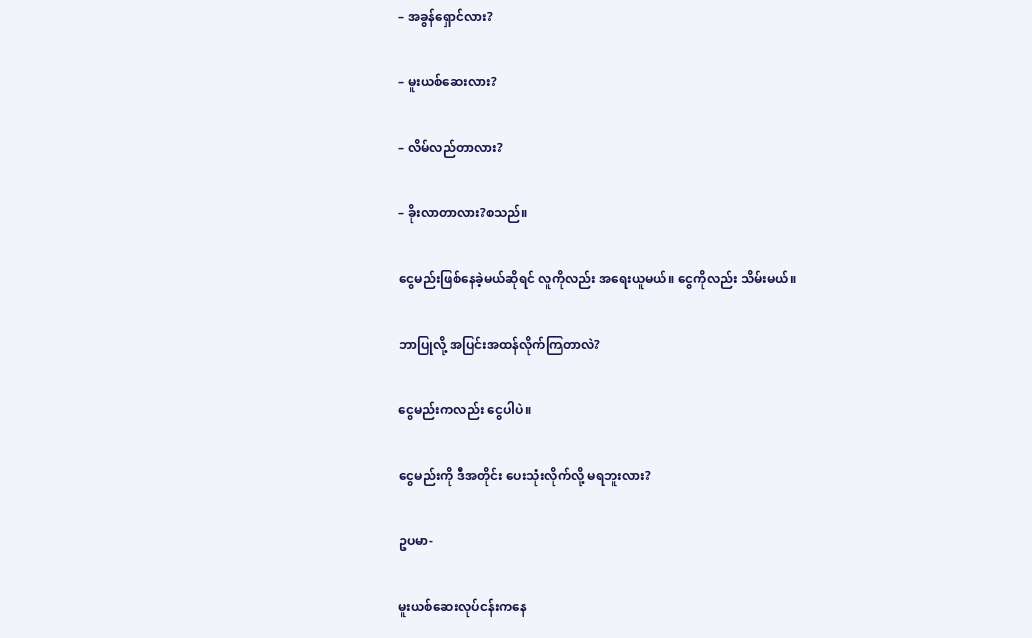– အခွန်ရှောင်လား?

– မူးယစ်ဆေးလား?

– လိမ်လည်တာလား?

– ခိုးလာတာလား?စသည်။

ငွေမည်းဖြစ်နေခဲ့မယ်ဆိုရင် လူကိုလည်း အရေးယူမယ်။ ငွေကိုလည်း သိမ်းမယ်။

ဘာပြုလို့ အပြင်းအထန်လိုက်ကြတာလဲ?

ငွေမည်းကလည်း ငွေပါပဲ။

ငွေမည်းကို ဒီအတိုင်း ပေးသုံးလိုက်လို့ မရဘူးလား?

ဥပမာ-

မူးယစ်ဆေးလုပ်ငန်းကနေ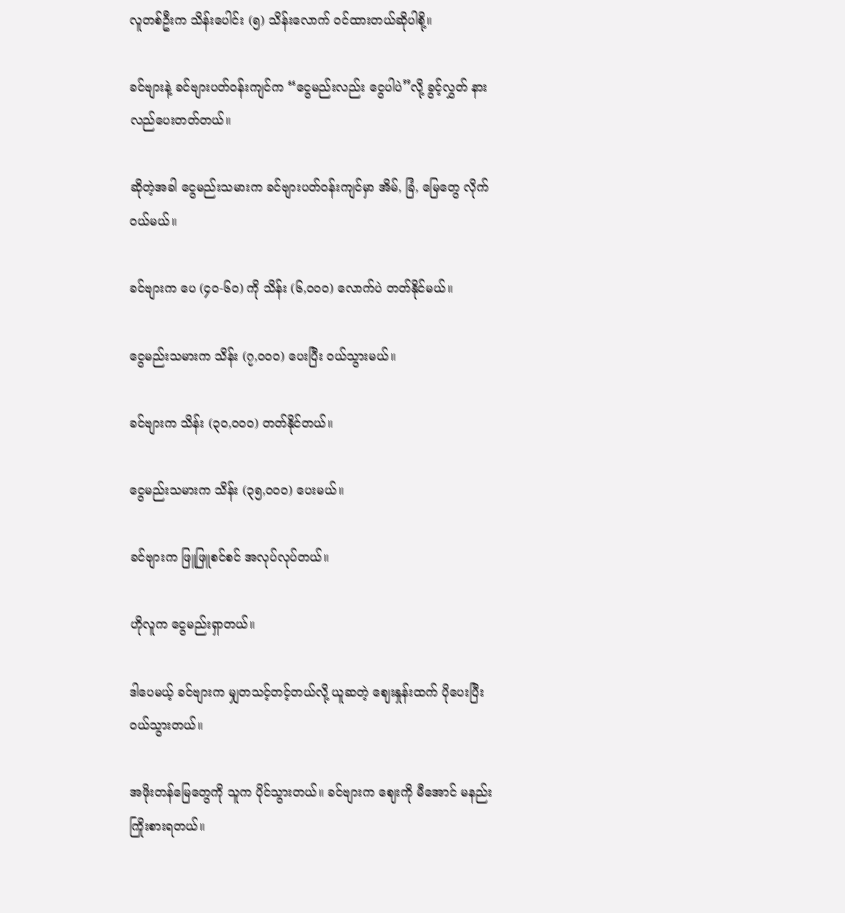လူတစ်ဦးက သိန်းပေါင်း (၅) သိန်းလောက် ဝင်ထားတယ်ဆိုပါစို့။

ခင်ဗျားနဲ့ ခင်ဗျားပတ်ဝန်းကျင်က “ငွေမည်းလည်း ငွေပါပဲ”လို့ ခွင့်လွှတ် နားလည်ပေးတတ်တယ်။

ဆိုတဲ့အခါ ငွေမည်းသမားက ခင်ဗျားပတ်ဝန်းကျင်မှာ အိမ်, ခြံ, မြေတွေ လိုက်ဝယ်မယ်။

ခင်ဗျားက ပေ (၄၀-၆၀) ကို သိန်း (၆,၀၀၀) လောက်ပဲ တတ်နိုင်မယ်။

ငွေမည်းသမားက သိန်း (၇,၀၀၀) ပေးပြီး ဝယ်သွားမယ်။

ခင်ဗျားက သိန်း (၃၀,၀၀၀) တတ်နိုင်တယ်။

ငွေမည်းသမားက သိန်း (၃၅,၀၀၀) ပေးမယ်။

ခင်ဗျားက ဖြူဖြူစင်စင် အလုပ်လုပ်တယ်။

ဟိုလူက ငွေမည်းရှာတယ်။

ဒါပေမယ့် ခင်ဗျားက မျှတသင့်တင့်တယ်လို့ ယူဆတဲ့ ဈေးနှုန်းထက် ပိုပေးပြီး ဝယ်သွားတယ်။

အဖိုးတန်မြေတွေကို သူက ပိုင်သွားတယ်။ ခင်ဗျားက ဈေးကို မီအောင် မနည်းကြိုးစားရတယ်။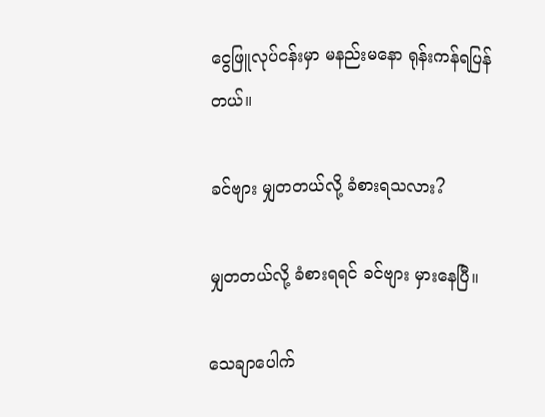ငွေဖြူလုပ်ငန်းမှာ မနည်းမနော ရုန်းကန်ရပြန်တယ်။

ခင်ဗျား မျှတတယ်လို့ ခံစားရသလား?

မျှတတယ်လို့ ခံစားရရင် ခင်ဗျား မှားနေပြီ။

သေချာပေါက်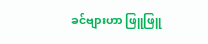ခင်ဗျားဟာ ဖြူဖြူ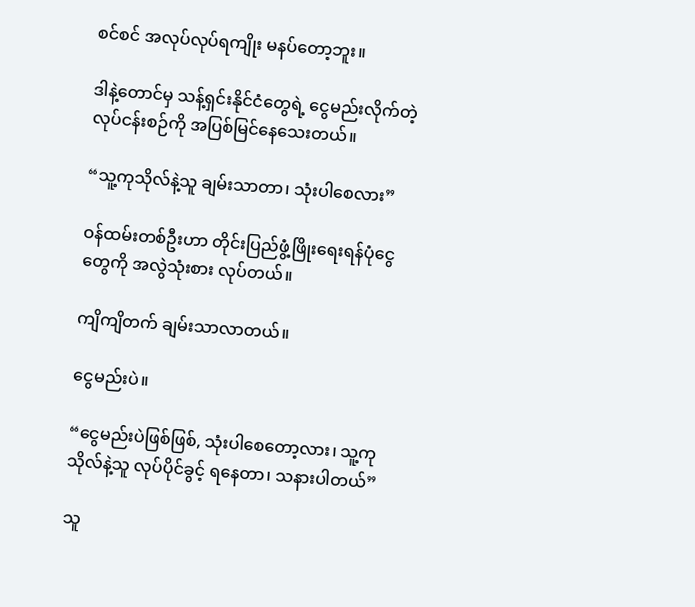စင်စင် အလုပ်လုပ်ရကျိုး မနပ်တော့ဘူး။

ဒါနဲ့တောင်မှ သန့်ရှင်းနိုင်ငံတွေရဲ့ ငွေမည်းလိုက်တဲ့ လုပ်ငန်းစဉ်ကို အပြစ်မြင်နေသေးတယ်။

“သူ့ကုသိုလ်နဲ့သူ ချမ်းသာတာ၊ သုံးပါစေလား”

ဝန်ထမ်းတစ်ဦးဟာ တိုင်းပြည်ဖွံ့ဖြိုးရေးရန်ပုံငွေတွေကို အလွဲသုံးစား လုပ်တယ်။

ကျိကျိတက် ချမ်းသာလာတယ်။

ငွေမည်းပဲ။

“ငွေမည်းပဲဖြစ်ဖြစ်, သုံးပါစေတော့လား၊ သူ့ကုသိုလ်နဲ့သူ လုပ်ပိုင်ခွင့် ရနေတာ၊ သနားပါတယ်”

သူ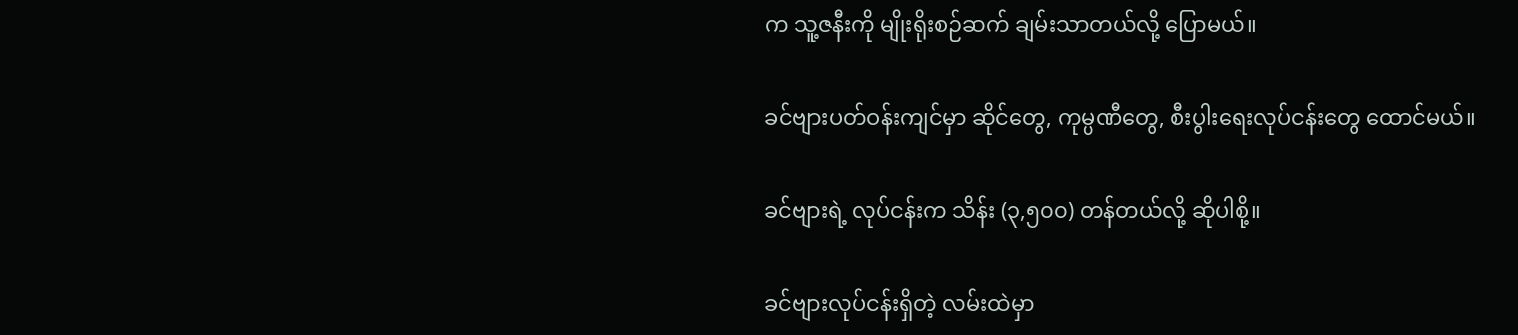က သူ့ဇနီးကို မျိုးရိုးစဉ်ဆက် ချမ်းသာတယ်လို့ ပြောမယ်။

ခင်ဗျားပတ်ဝန်းကျင်မှာ ဆိုင်တွေ, ကုမ္ပဏီတွေ, စီးပွါးရေးလုပ်ငန်းတွေ ထောင်မယ်။

ခင်ဗျားရဲ့ လုပ်ငန်းက သိန်း (၃,၅၀၀) တန်တယ်လို့ ဆိုပါစို့။

ခင်ဗျားလုပ်ငန်းရှိတဲ့ လမ်းထဲမှာ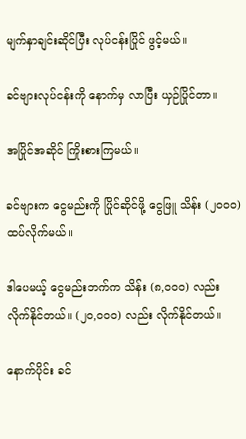မျက်နှာချင်းဆိုင်ပြီး လုပ်ငန်းပြိုင် ဖွင့်မယ်။

ခင်ဗျားလုပ်ငန်းကို နောက်မှ လာပြီး ယှဉ်ပြိုင်တာ။

အပြိုင်အဆိုင် ကြိုးစားကြမယ်။

ခင်ဗျားက ငွေမည်းကို ပြိုင်ဆိုင်ဖို့ ငွေဖြူ သိန်း (၂၀၀၀) ထပ်လိုက်မယ်။

ဒါပေမယ့် ငွေမည်းဘက်က သိန်း (၈,၀၀၀) လည်း လိုက်နိုင်တယ်။ (၂၀,၀၀၀) လည်း လိုက်နိုင်တယ်။

နောက်ပိုင်း ခင်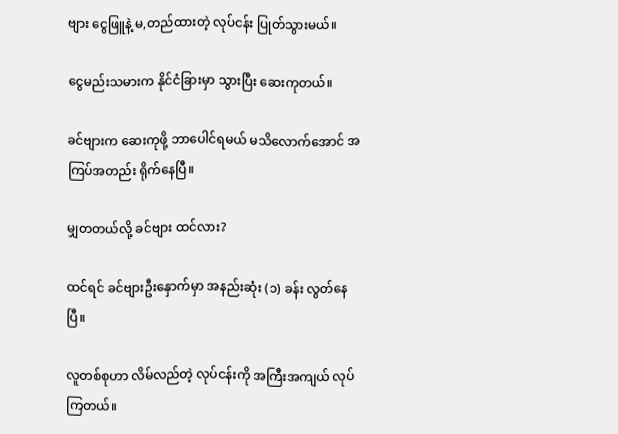ဗျား ငွေဖြူနဲ့ မ,တည်ထားတဲ့ လုပ်ငန်း ပြုတ်သွားမယ်။

ငွေမည်းသမားက နိုင်ငံခြားမှာ သွားပြီး ဆေးကုတယ်။

ခင်ဗျားက ဆေးကုဖို့ ဘာပေါင်ရမယ် မသိလောက်အောင် အကြပ်အတည်း ရိုက်နေပြီ။

မျှတတယ်လို့ ခင်ဗျား ထင်လား?

ထင်ရင် ခင်ဗျားဦးနှောက်မှာ အနည်းဆုံး (၁) ခန်း လွတ်နေပြီ။

လူတစ်စုဟာ လိမ်လည်တဲ့ လုပ်ငန်းကို အကြီးအကျယ် လုပ်ကြတယ်။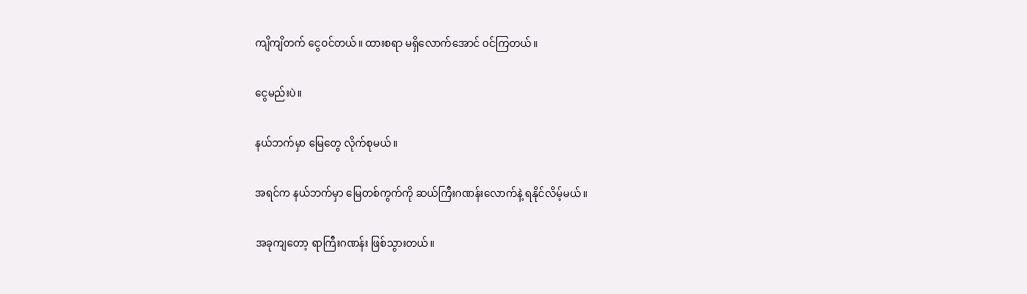ကျိကျိတက် ငွေဝင်တယ်။ ထားစရာ မရှိလောက်အောင် ဝင်ကြတယ်။

ငွေမည်းပဲ။

နယ်ဘက်မှာ မြေတွေ လိုက်စုမယ်။

အရင်က နယ်ဘက်မှာ မြေတစ်ကွက်ကို ဆယ်ကြီးဂဏန်းလောက်နဲ့ ရနိုင်လိမ့်မယ်။

အခုကျတော့ ရာကြီးဂဏန်း ဖြစ်သွားတယ်။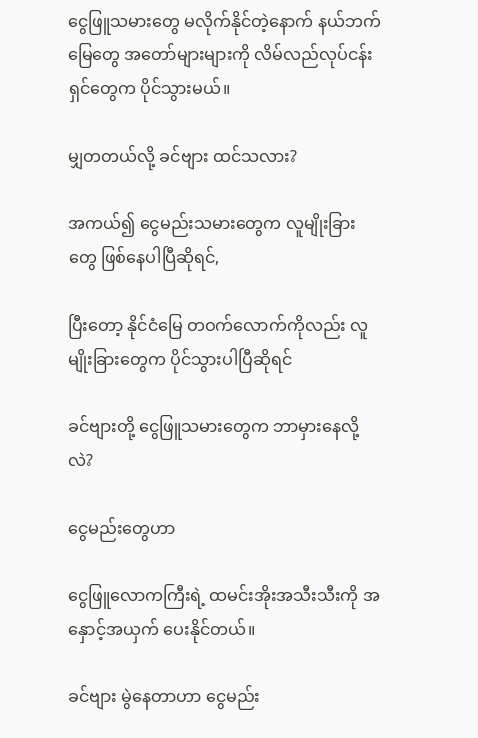ငွေဖြူသမားတွေ မလိုက်နိုင်တဲ့နောက် နယ်ဘက် မြေတွေ အတော်များများကို လိမ်လည်လုပ်ငန်းရှင်တွေက ပိုင်သွားမယ်။

မျှတတယ်လို့ ခင်ဗျား ထင်သလား?

အကယ်၍ ငွေမည်းသမားတွေက လူမျိုးခြားတွေ ဖြစ်နေပါပြီဆိုရင်,

ပြီးတော့ နိုင်ငံမြေ တဝက်လောက်ကိုလည်း လူမျိုးခြားတွေက ပိုင်သွားပါပြီဆိုရင်

ခင်ဗျားတို့ ငွေဖြူသမားတွေက ဘာမှားနေလို့လဲ?

ငွေမည်းတွေဟာ

ငွေဖြူလောကကြီးရဲ့ ထမင်းအိုးအသီးသီးကို အနှောင့်အယှက် ပေးနိုင်တယ်။

ခင်ဗျား မွဲနေတာဟာ ငွေမည်း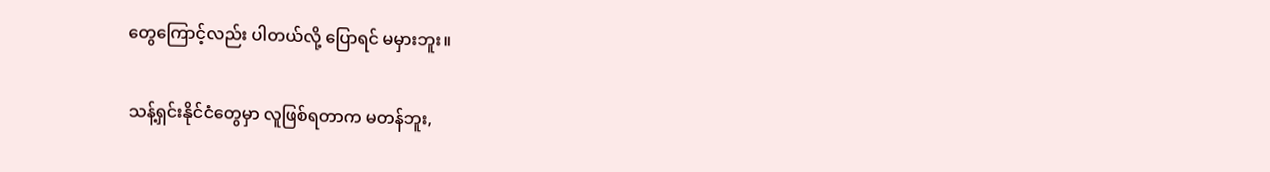တွေကြောင့်လည်း ပါတယ်လို့ ပြောရင် မမှားဘူး။

သန့်ရှင်းနိုင်ငံတွေမှာ လူဖြစ်ရတာက မတန်ဘူး,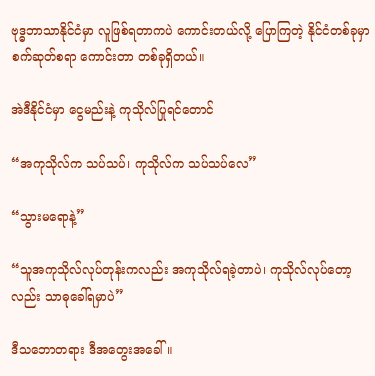ဗုဒ္ဓဘာသာနိုင်ငံမှာ လူဖြစ်ရတာကပဲ ကောင်းတယ်လို့ ပြောကြတဲ့ နိုင်ငံတစ်ခုမှာ စက်ဆုတ်စရာ ကောင်းတာ တစ်ခုရှိတယ်။

အဲဒီနိုင်ငံမှာ ငွေမည်းနဲ့ ကုသိုလ်ပြုရင်တောင်

“အကုသိုလ်က သပ်သပ်၊ ကုသိုလ်က သပ်သပ်လေ”

“သွားမရောနဲ့”

“သူအကုသိုလ်လုပ်တုန်းကလည်း အကုသိုလ်ရခဲ့တာပဲ၊ ကုသိုလ်လုပ်တော့လည်း သာဓုခေါ်ရမှာပဲ”

ဒီသဘောတရား ဒီအတွေးအခေါ်။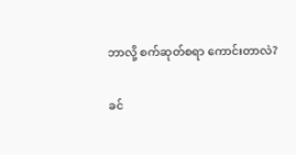ဘာလို့ စက်ဆုတ်စရာ ကောင်းတာလဲ?

ခင်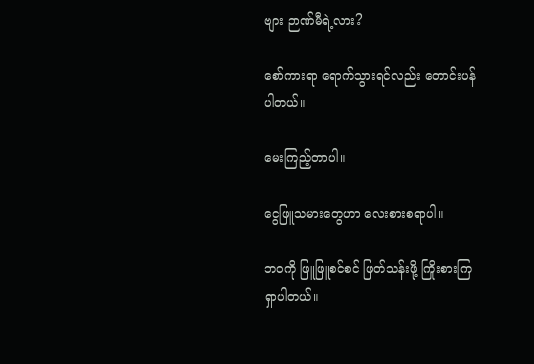ဗျား ဉာဏ်မီရဲ့လား?

စော်ကားရာ ရောက်သွားရင်လည်း တောင်းပန်ပါတယ်။

မေးကြည့်တာပါ။

ငွေဖြူသမားတွေဟာ လေးစားစရာပါ။

ဘဝကို ဖြူဖြူစင်စင် ဖြတ်သန်းဖို့ ကြိုးစားကြရှာပါတယ်။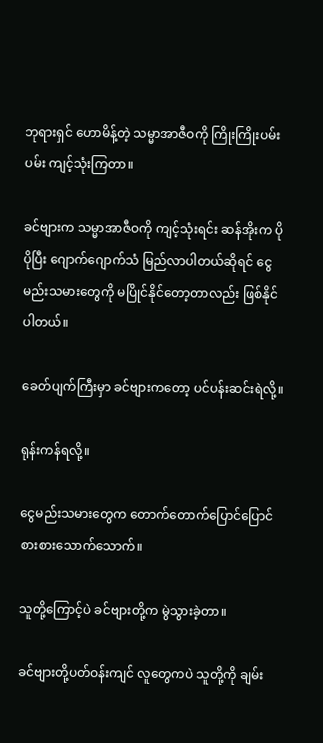ဘုရားရှင် ဟောမိန့်တဲ့ သမ္မာအာဇီဝကို ကြိုးကြိုးပမ်းပမ်း ကျင့်သုံးကြတာ။

ခင်ဗျားက သမ္မာအာဇီဝကို ကျင့်သုံးရင်း ဆန်အိုးက ပိုပိုပြီး ဂျောက်ဂျောက်သံ မြည်လာပါတယ်ဆိုရင် ငွေမည်းသမားတွေကို မပြိုင်နိုင်တော့တာလည်း ဖြစ်နိုင်ပါတယ်။

ခေတ်ပျက်ကြီးမှာ ခင်ဗျားကတော့ ပင်ပန်းဆင်းရဲလို့။

ရုန်းကန်ရလို့။

ငွေမည်းသမားတွေက တောက်တောက်ပြောင်ပြောင် စားစားသောက်သောက်။

သူတို့ကြောင့်ပဲ ခင်ဗျားတို့က မွဲသွားခဲ့တာ။

ခင်ဗျားတို့ပတ်ဝန်းကျင် လူတွေကပဲ သူတို့ကို ချမ်း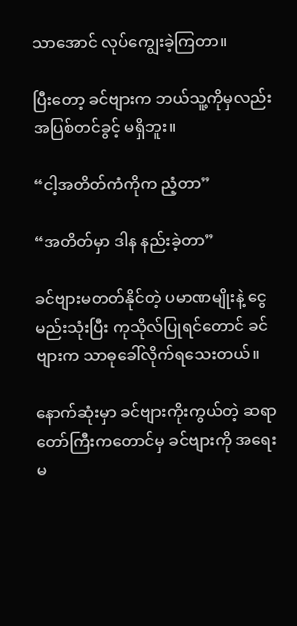သာအောင် လုပ်ကျွေးခဲ့ကြတာ။

ပြီးတော့ ခင်ဗျားက ဘယ်သူ့ကိုမှလည်း အပြစ်တင်ခွင့် မရှိဘူး။

“ငါ့အတိတ်ကံကိုက ညံ့တာ”

“အတိတ်မှာ ဒါန နည်းခဲ့တာ”

ခင်ဗျားမတတ်နိုင်တဲ့ ပမာဏမျိုးနဲ့ ငွေမည်းသုံးပြီး ကုသိုလ်ပြုရင်တောင် ခင်ဗျားက သာဓုခေါ်လိုက်ရသေးတယ်။

နောက်ဆုံးမှာ ခင်ဗျားကိုးကွယ်တဲ့ ဆရာတော်ကြီးကတောင်မှ ခင်ဗျားကို အရေးမ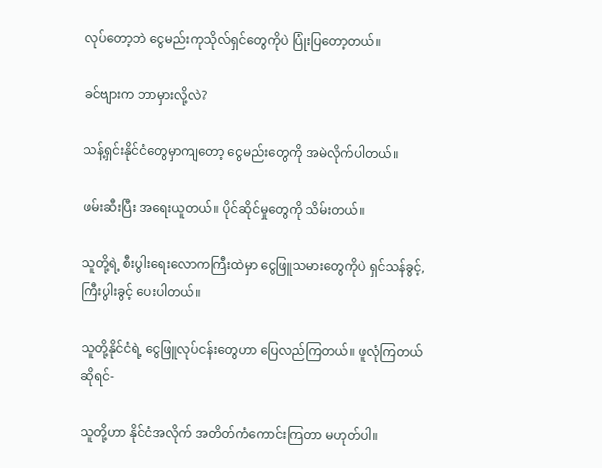လုပ်တော့ဘဲ ငွေမည်းကုသိုလ်ရှင်တွေကိုပဲ ပြုံးပြတော့တယ်။

ခင်ဗျားက ဘာမှားလို့လဲ?

သန့်ရှင်းနိုင်ငံတွေမှာကျတော့ ငွေမည်းတွေကို အမဲလိုက်ပါတယ်။

ဖမ်းဆီးပြီး အရေးယူတယ်။ ပိုင်ဆိုင်မှုတွေကို သိမ်းတယ်။

သူတို့ရဲ့ စီးပွါးရေးလောကကြီးထဲမှာ ငွေဖြူသမားတွေကိုပဲ ရှင်သန်ခွင့်, ကြီးပွါးခွင့် ပေးပါတယ်။

သူတို့နိုင်ငံရဲ့ ငွေဖြူလုပ်ငန်းတွေဟာ ပြေလည်ကြတယ်။ ဖူလုံကြတယ်ဆိုရင်-

သူတို့ဟာ နိုင်ငံအလိုက် အတိတ်ကံကောင်းကြတာ မဟုတ်ပါ။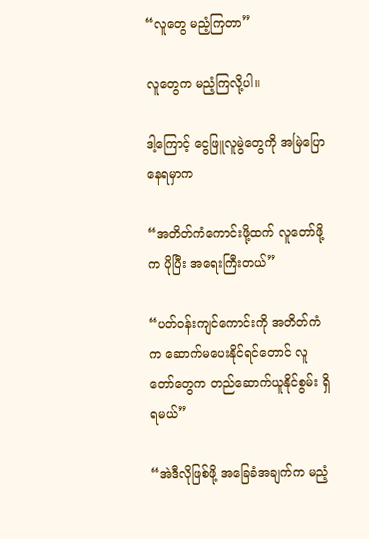“လူတွေ မညံ့ကြတာ”

လူတွေက မညံ့ကြလို့ပါ။

ဒါ့ကြောင့် ငွေဖြူလူမွဲတွေကို အမြဲပြောနေရမှာက

“အတိတ်ကံကောင်းဖို့ထက် လူတော်ဖို့က ပိုပြီး အရေးကြီးတယ်”

“ပတ်ဝန်းကျင်ကောင်းကို အတိတ်ကံက ဆောက်မပေးနိုင်ရင်တောင် လူတော်တွေက တည်ဆောက်ယူနိုင်စွမ်း ရှိရမယ်”

“အဲဒီလိုဖြစ်ဖို့ အခြေခံအချက်က မညံ့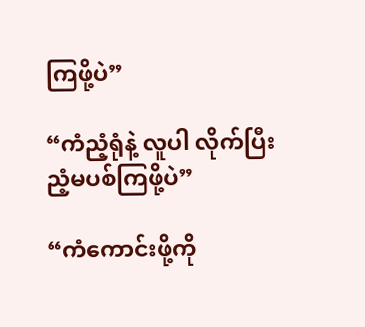ကြဖို့ပဲ”

“ကံညံ့ရုံနဲ့ လူပါ လိုက်ပြီး ညံ့မပစ်ကြဖို့ပဲ”

“ကံကောင်းဖို့ကို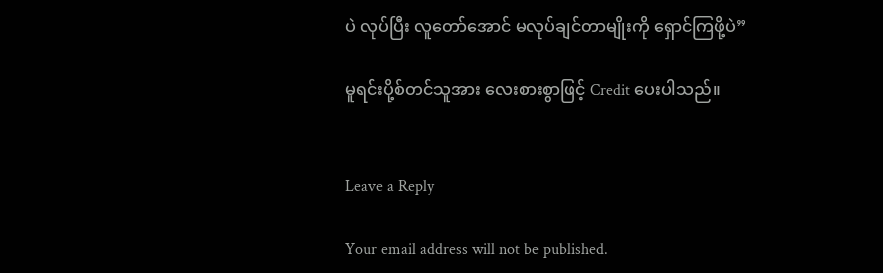ပဲ လုပ်ပြီး လူတော်အောင် မလုပ်ချင်တာမျိုးကို ရှောင်ကြဖို့ပဲ”

မူရင်းပို့စ်တင်သူအား လေးစားစွာဖြင့် Credit ပေးပါသည်။


Leave a Reply

Your email address will not be published.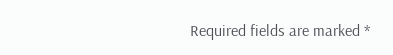Required fields are marked *